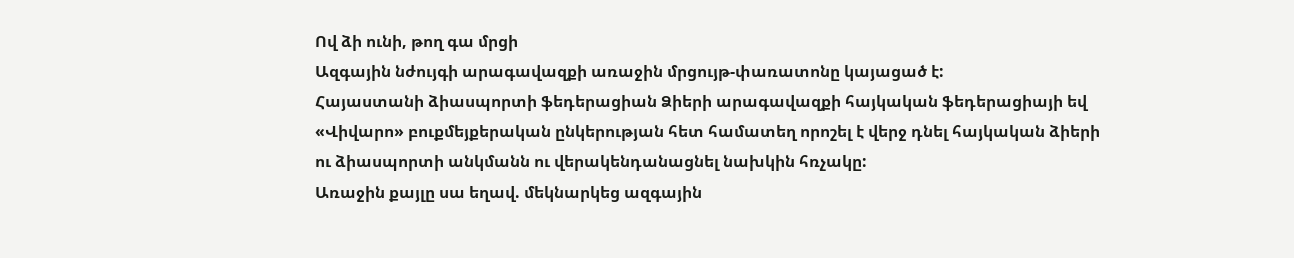Ով ձի ունի, թող գա մրցի
Ազգային նժույգի արագավազքի առաջին մրցույթ-փառատոնը կայացած է:
Հայաստանի ձիասպորտի ֆեդերացիան Ձիերի արագավազքի հայկական ֆեդերացիայի եվ «Վիվարո» բուքմեյքերական ընկերության հետ համատեղ որոշել է վերջ դնել հայկական ձիերի ու ձիասպորտի անկմանն ու վերակենդանացնել նախկին հռչակը:
Առաջին քայլը սա եղավ. մեկնարկեց ազգային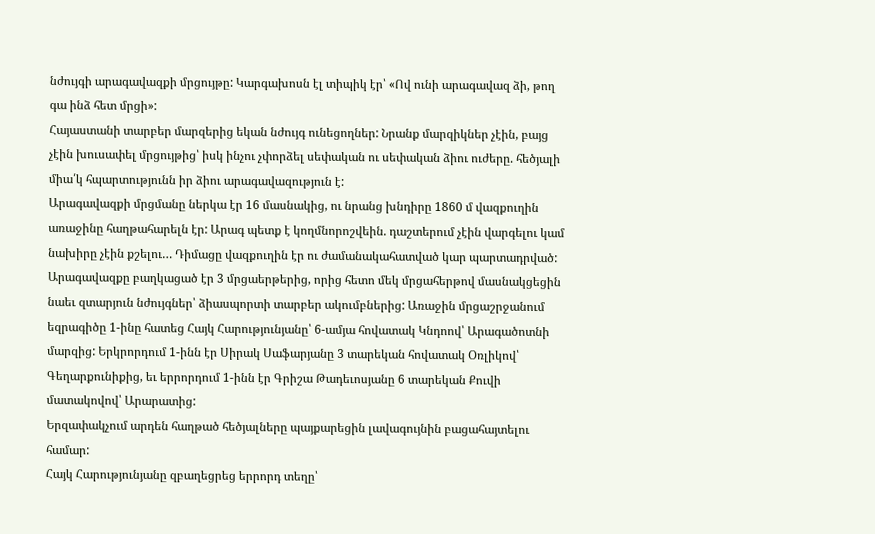նժույգի արագավազքի մրցույթը: Կարգախոսն էլ տիպիկ էր՝ «Ով ունի արագավազ ձի, թող գա ինձ հետ մրցի»:
Հայաստանի տարբեր մարզերից եկան նժույգ ունեցողներ: Նրանք մարզիկներ չէին, բայց չէին խուսափել մրցույթից՝ իսկ ինչու չփորձել սեփական ու սեփական ձիու ուժերը. հեծյալի միա՛կ հպարտությունն իր ձիու արագավազություն է:
Արագավազքի մրցմանը ներկա էր 16 մասնակից, ու նրանց խնդիրը 1860 մ վազքուղին առաջինը հաղթահարելն էր: Արագ պետք է կողմնորոշվեին. դաշտերում չէին վարգելու կամ նախիրը չէին քշելու… Դիմացը վազքուղին էր ու ժամանակահատված կար պարտադրված:
Արագավազքը բաղկացած էր 3 մրցաերթերից, որից հետո մեկ մրցահերթով մասնակցեցին նաեւ զտարյուն նժույգներ՝ ձիասպորտի տարբեր ակումբներից: Առաջին մրցաշրջանում եզրագիծը 1-ինը հատեց Հայկ Հարությունյանը՝ 6-ամյա հովատակ Կնդոով՝ Արագածոտնի մարզից: Երկրորդում 1-ինն էր Սիրակ Սաֆարյանը 3 տարեկան հովատակ Օռլիկով՝ Գեղարքունիքից, եւ երրորդում 1-ինն էր Գրիշա Թադեւոսյանը 6 տարեկան Քուվի մատակովով՝ Արարատից:
Երզափակչում արդեն հաղթած հեծյալները պայքարեցին լավագույնին բացահայտելու համար:
Հայկ Հարությունյանը զբաղեցրեց երրորդ տեղը՝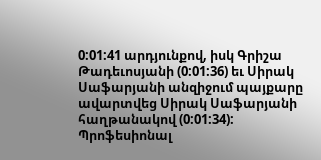0:01:41 արդյունքով, իսկ Գրիշա Թադեւոսյանի (0:01:36) եւ Սիրակ Սաֆարյանի անզիջում պայքարը ավարտվեց Սիրակ Սաֆարյանի հաղթանակով (0:01:34):
Պրոֆեսիոնալ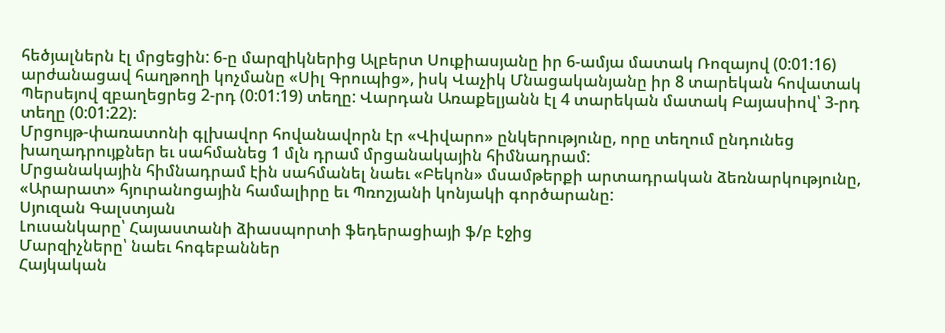հեծյալներն էլ մրցեցին: 6-ը մարզիկներից Ալբերտ Սուքիասյանը իր 6-ամյա մատակ Ռոզայով (0:01:16) արժանացավ հաղթողի կոչմանը «Սիլ Գրուպից», իսկ Վաչիկ Մնացականյանը իր 8 տարեկան հովատակ Պերսեյով զբաղեցրեց 2-րդ (0:01:19) տեղը: Վարդան Առաքելյանն էլ 4 տարեկան մատակ Բայասիով՝ 3-րդ տեղը (0:01:22):
Մրցույթ-փառատոնի գլխավոր հովանավորն էր «Վիվարո» ընկերությունը, որը տեղում ընդունեց խաղադրույքներ եւ սահմանեց 1 մլն դրամ մրցանակային հիմնադրամ:
Մրցանակային հիմնադրամ էին սահմանել նաեւ «Բեկոն» մսամթերքի արտադրական ձեռնարկությունը, «Արարատ» հյուրանոցային համալիրը եւ Պռոշյանի կոնյակի գործարանը:
Սյուզան Գալստյան
Լուսանկարը՝ Հայաստանի ձիասպորտի ֆեդերացիայի ֆ/բ էջից
Մարզիչները՝ նաեւ հոգեբաններ
Հայկական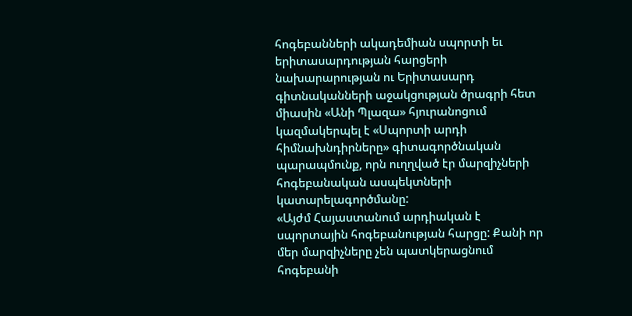հոգեբանների ակադեմիան սպորտի եւ երիտասարդության հարցերի նախարարության ու Երիտասարդ գիտնականների աջակցության ծրագրի հետ միասին «Անի Պլազա» հյուրանոցում կազմակերպել է «Սպորտի արդի հիմնախնդիրները» գիտագործնական պարապմունք, որն ուղղված էր մարզիչների հոգեբանական ասպեկտների կատարելագործմանը:
«Այժմ Հայաստանում արդիական է սպորտային հոգեբանության հարցը: Քանի որ մեր մարզիչները չեն պատկերացնում հոգեբանի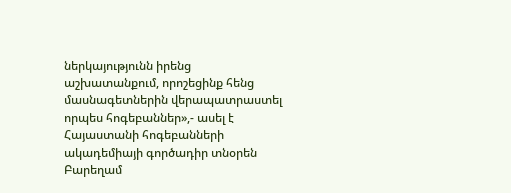ներկայությունն իրենց աշխատանքում, որոշեցինք հենց մասնագետներին վերապատրաստել որպես հոգեբաններ»,- ասել է Հայաստանի հոգեբանների ակադեմիայի գործադիր տնօրեն Բարեղամ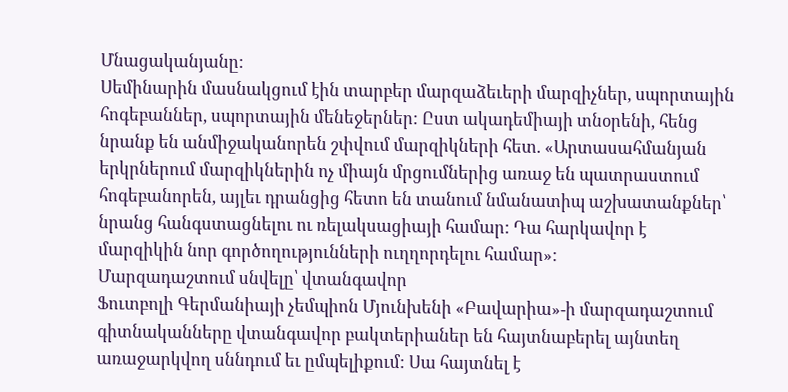Մնացականյանը:
Սեմինարին մասնակցում էին տարբեր մարզաձեւերի մարզիչներ, սպորտային հոգեբաններ, սպորտային մենեջերներ: Ըստ ակադեմիայի տնօրենի, հենց նրանք են անմիջականորեն շփվում մարզիկների հետ. «Արտասահմանյան երկրներում մարզիկներին ոչ միայն մրցումներից առաջ են պատրաստում հոգեբանորեն, այլեւ դրանցից հետո են տանում նմանատիպ աշխատանքներ՝ նրանց հանգստացնելու ու ռելակսացիայի համար: Դա հարկավոր է մարզիկին նոր գործողությունների ուղղորդելու համար»:
Մարզադաշտում սնվելը՝ վտանգավոր
Ֆուտբոլի Գերմանիայի չեմպիոն Մյունխենի «Բավարիա»-ի մարզադաշտում գիտնականները վտանգավոր բակտերիաներ են հայտնաբերել այնտեղ առաջարկվող սննդում եւ ըմպելիքում: Սա հայտնել է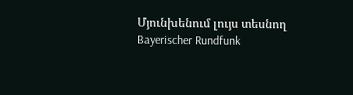Մյունխենում լույս տեսնող Bayerischer Rundfunk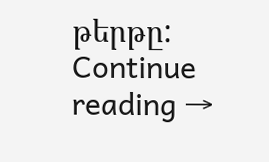թերթը: Continue reading →